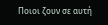Ποιοι ζουν σε αυτή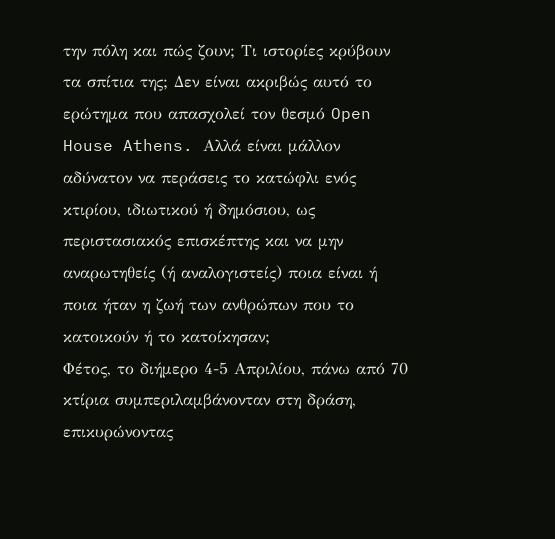την πόλη και πώς ζουν; Τι ιστορίες κρύβουν τα σπίτια της; Δεν είναι ακριβώς αυτό το ερώτημα που απασχολεί τον θεσμό Open House Athens. Αλλά είναι μάλλον αδύνατον να περάσεις το κατώφλι ενός κτιρίου, ιδιωτικού ή δημόσιου, ως περιστασιακός επισκέπτης και να μην αναρωτηθείς (ή αναλογιστείς) ποια είναι ή ποια ήταν η ζωή των ανθρώπων που το κατοικούν ή το κατοίκησαν;
Φέτος, το διήμερο 4-5 Απριλίου, πάνω από 70 κτίρια συμπεριλαμβάνονταν στη δράση, επικυρώνοντας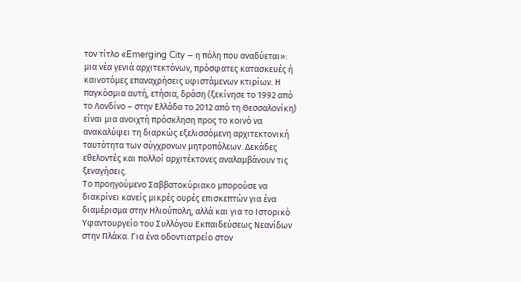τον τίτλο «Emerging City – η πόλη που αναδύεται»: μια νέα γενιά αρχιτεκτόνων, πρόσφατες κατασκευές ή καινοτόμες επαναχρήσεις υφιστάμενων κτιρίων. Η παγκόσμια αυτή, ετήσια, δράση (ξεκίνησε το 1992 από το Λονδίνο – στην Ελλάδα το 2012 από τη Θεσσαλονίκη) είναι μια ανοιχτή πρόσκληση προς το κοινό να ανακαλύψει τη διαρκώς εξελισσόμενη αρχιτεκτονική ταυτότητα των σύγχρονων μητροπόλεων. Δεκάδες εθελοντές και πολλοί αρχιτέκτονες αναλαμβάνουν τις ξεναγήσεις.
Το προηγούμενο Σαββατοκύριακο μπορούσε να διακρίνει κανείς μικρές ουρές επισκεπτών για ένα διαμέρισμα στην Ηλιούπολη, αλλά και για το Ιστορικό Υφαντουργείο του Συλλόγου Εκπαιδεύσεως Νεανίδων στην Πλάκα. Για ένα οδοντιατρείο στον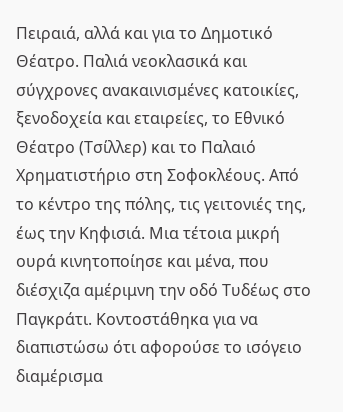Πειραιά, αλλά και για το Δημοτικό Θέατρο. Παλιά νεοκλασικά και σύγχρονες ανακαινισμένες κατοικίες, ξενοδοχεία και εταιρείες, το Εθνικό Θέατρο (Τσίλλερ) και το Παλαιό Χρηματιστήριο στη Σοφοκλέους. Από το κέντρο της πόλης, τις γειτονιές της, έως την Κηφισιά. Μια τέτοια μικρή ουρά κινητοποίησε και μένα, που διέσχιζα αμέριμνη την οδό Τυδέως στο Παγκράτι. Κοντοστάθηκα για να διαπιστώσω ότι αφορούσε το ισόγειο διαμέρισμα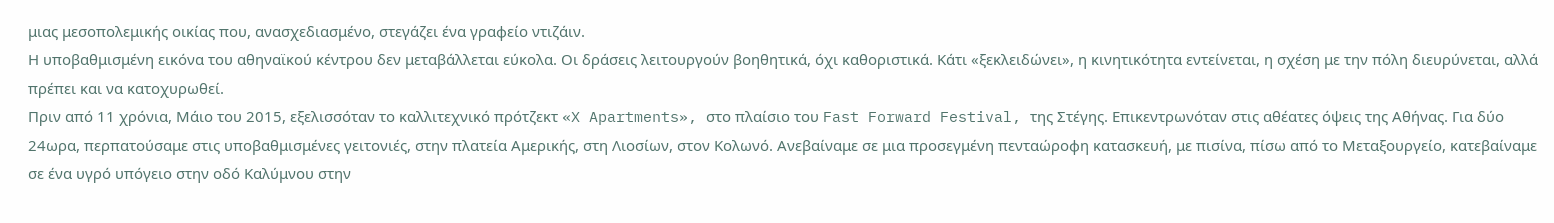μιας μεσοπολεμικής οικίας που, ανασχεδιασμένο, στεγάζει ένα γραφείο ντιζάιν.
Η υποβαθμισμένη εικόνα του αθηναϊκού κέντρου δεν μεταβάλλεται εύκολα. Οι δράσεις λειτουργούν βοηθητικά, όχι καθοριστικά. Κάτι «ξεκλειδώνει», η κινητικότητα εντείνεται, η σχέση με την πόλη διευρύνεται, αλλά πρέπει και να κατοχυρωθεί.
Πριν από 11 χρόνια, Μάιο του 2015, εξελισσόταν το καλλιτεχνικό πρότζεκτ «X Apartments», στο πλαίσιο του Fast Forward Festival, της Στέγης. Επικεντρωνόταν στις αθέατες όψεις της Αθήνας. Για δύο 24ωρα, περπατούσαμε στις υποβαθμισμένες γειτονιές, στην πλατεία Αμερικής, στη Λιοσίων, στον Κολωνό. Ανεβαίναμε σε μια προσεγμένη πενταώροφη κατασκευή, με πισίνα, πίσω από το Μεταξουργείο, κατεβαίναμε σε ένα υγρό υπόγειο στην οδό Καλύμνου στην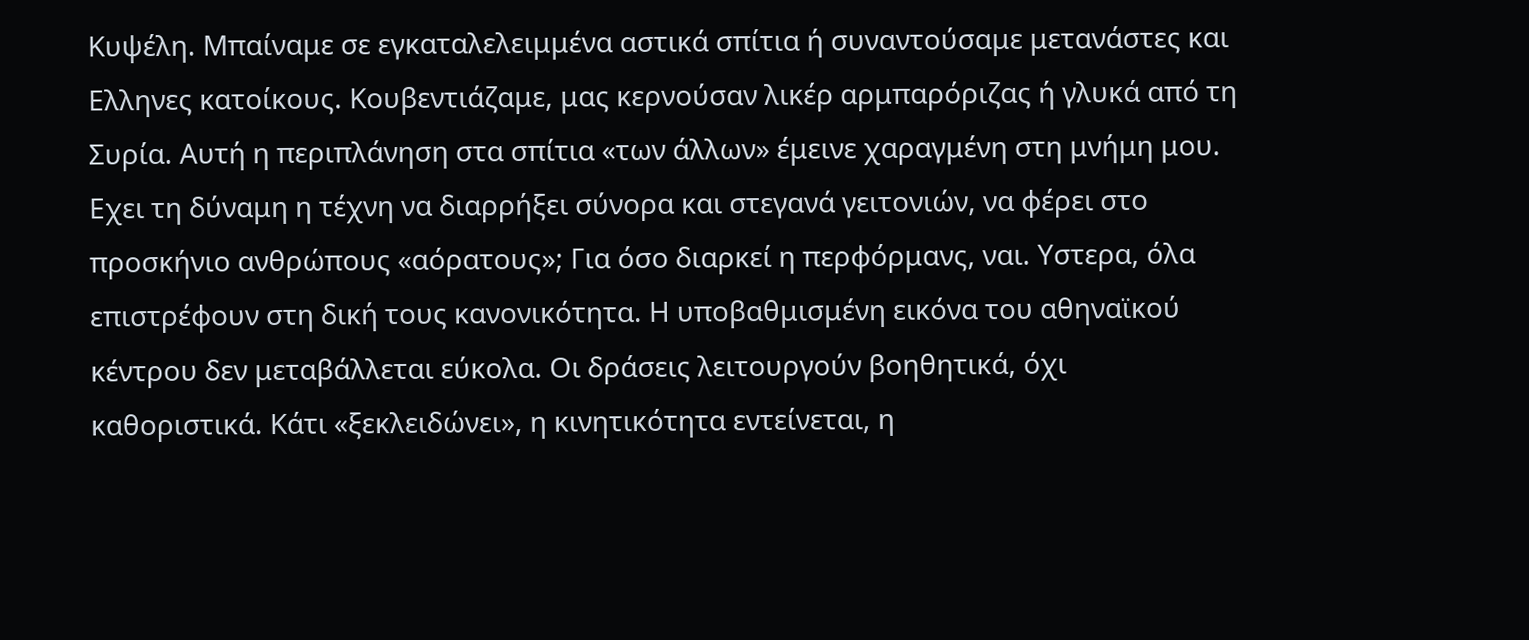Κυψέλη. Μπαίναμε σε εγκαταλελειμμένα αστικά σπίτια ή συναντούσαμε μετανάστες και Eλληνες κατοίκους. Κουβεντιάζαμε, μας κερνούσαν λικέρ αρμπαρόριζας ή γλυκά από τη Συρία. Αυτή η περιπλάνηση στα σπίτια «των άλλων» έμεινε χαραγμένη στη μνήμη μου.
Eχει τη δύναμη η τέχνη να διαρρήξει σύνορα και στεγανά γειτονιών, να φέρει στο προσκήνιο ανθρώπους «αόρατους»; Για όσο διαρκεί η περφόρμανς, ναι. Yστερα, όλα επιστρέφουν στη δική τους κανονικότητα. Η υποβαθμισμένη εικόνα του αθηναϊκού κέντρου δεν μεταβάλλεται εύκολα. Οι δράσεις λειτουργούν βοηθητικά, όχι καθοριστικά. Κάτι «ξεκλειδώνει», η κινητικότητα εντείνεται, η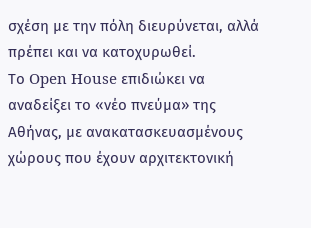σχέση με την πόλη διευρύνεται, αλλά πρέπει και να κατοχυρωθεί.
Το Open House επιδιώκει να αναδείξει το «νέο πνεύμα» της Αθήνας, με ανακατασκευασμένους χώρους που έχουν αρχιτεκτονική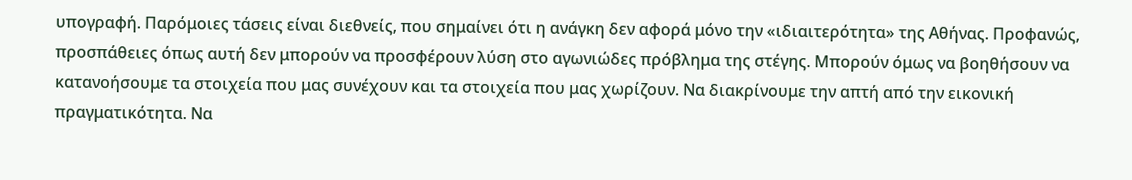υπογραφή. Παρόμοιες τάσεις είναι διεθνείς, που σημαίνει ότι η ανάγκη δεν αφορά μόνο την «ιδιαιτερότητα» της Αθήνας. Προφανώς, προσπάθειες όπως αυτή δεν μπορούν να προσφέρουν λύση στο αγωνιώδες πρόβλημα της στέγης. Μπορούν όμως να βοηθήσουν να κατανοήσουμε τα στοιχεία που μας συνέχουν και τα στοιχεία που μας χωρίζουν. Να διακρίνουμε την απτή από την εικονική πραγματικότητα. Να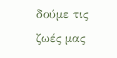δούμε τις ζωές μας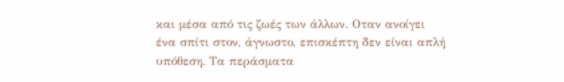και μέσα από τις ζωές των άλλων. Οταν ανοίγει ένα σπίτι στον, άγνωστο, επισκέπτη δεν είναι απλή υπόθεση. Τα περάσματα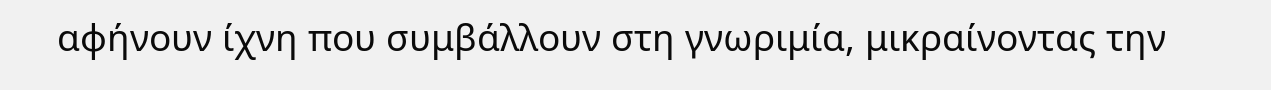αφήνουν ίχνη που συμβάλλουν στη γνωριμία, μικραίνοντας την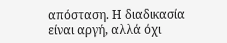απόσταση. Η διαδικασία είναι αργή, αλλά όχι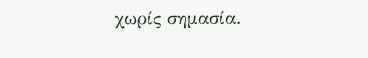χωρίς σημασία.